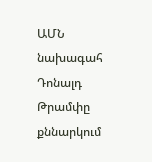ԱՄՆ նախագահ Դոնալդ Թրամփը քննարկում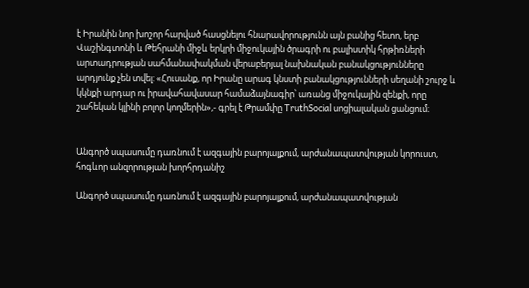է Իրանին նոր խոշոր հարված հասցնելու հնարավորությունն այն բանից հետո, երբ Վաշինգտոնի և Թեհրանի միջև երկրի միջուկային ծրագրի ու բալիստիկ հրթիռների արտադրության սահմանափակման վերաբերյալ նախնական բանակցությունները արդյունք չեն տվել: «Հուսանք, որ Իրանը արագ կնստի բանակցությունների սեղանի շուրջ և կկնքի արդար ու իրավահավասար համաձայնագիր՝ առանց միջուկային զենքի, որը շահեկան կլինի բոլոր կողմերին»,- գրել է Թրամփը TruthSocial սոցիալական ցանցում։


Անգործ սպասումը դառնում է ազգային բարոյալքում, արժանապատվության կորուստ, հոգևոր անզորության խորհրդանիշ

Անգործ սպասումը դառնում է ազգային բարոյալքում, արժանապատվության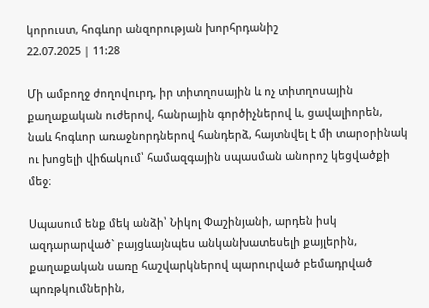կորուստ, հոգևոր անզորության խորհրդանիշ
22.07.2025 | 11:28

Մի ամբողջ ժողովուրդ, իր տիտղոսային և ոչ տիտղոսային քաղաքական ուժերով, հանրային գործիչներով և, ցավալիորեն, նաև հոգևոր առաջնորդներով հանդերձ, հայտնվել է մի տարօրինակ ու խոցելի վիճակում՝ համազգային սպասման անորոշ կեցվածքի մեջ։

Սպասում ենք մեկ անձի՝ Նիկոլ Փաշինյանի, արդեն իսկ ազդարարված` բայցևայնպես անկանխատեսելի քայլերին, քաղաքական սառը հաշվարկներով պարուրված բեմադրված պոռթկումներին,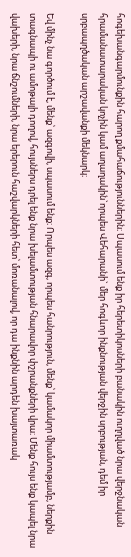հոգեխանգարմունքին հարող քմահաճություններին։ Սպասում ենք իր հերետիկոսների բանակին ուղղված նրա վերջնական հրամանատարական կոչին կամ աղաղակին`որպես Վեհարանի` մեր հոգևոր ինքնության վերջին սրբության, դեմ իր սրբապղծական արշավանքի մեկնարկ։

Եվ մինչ նա գործում է, մենք՝ ազգովի, սպասում ենք։ Որպես ազգ, որպես հանրություն, մենք՝ կամակոր միամտությամբ, ներքին տագնապի ու ամոթալի դողով, հույսներս դրել ենք նրա խելամտության հնարավոր փշրանքների վրա։ Մենք հույս ենք կապել նրա վախերի, նրա ճնշումների, նրա երերուն հաշվարկների հետ՝ մոռանալով, որ դա ինքնին արդեն խայտառակ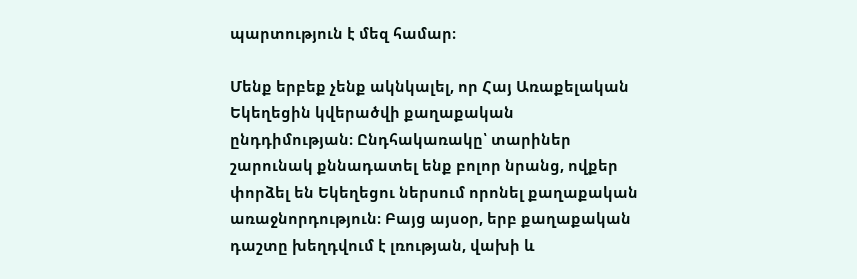պարտություն է մեզ համար։

Մենք երբեք չենք ակնկալել, որ Հայ Առաքելական Եկեղեցին կվերածվի քաղաքական ընդդիմության։ Ընդհակառակը՝ տարիներ շարունակ քննադատել ենք բոլոր նրանց, ովքեր փորձել են Եկեղեցու ներսում որոնել քաղաքական առաջնորդություն։ Բայց այսօր, երբ քաղաքական դաշտը խեղդվում է լռության, վախի և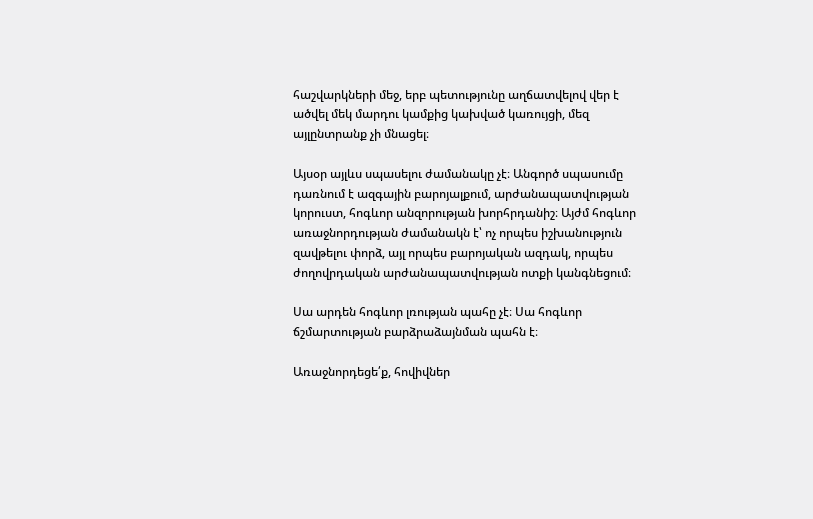հաշվարկների մեջ, երբ պետությունը աղճատվելով վեր է ածվել մեկ մարդու կամքից կախված կառույցի, մեզ այլընտրանք չի մնացել։

Այսօր այլևս սպասելու ժամանակը չէ։ Անգործ սպասումը դառնում է ազգային բարոյալքում, արժանապատվության կորուստ, հոգևոր անզորության խորհրդանիշ։ Այժմ հոգևոր առաջնորդության ժամանակն է՝ ոչ որպես իշխանություն զավթելու փորձ, այլ որպես բարոյական ազդակ, որպես ժողովրդական արժանապատվության ոտքի կանգնեցում։

Սա արդեն հոգևոր լռության պահը չէ։ Սա հոգևոր ճշմարտության բարձրաձայնման պահն է։

Առաջնորդեցե՛ք, հովիվներ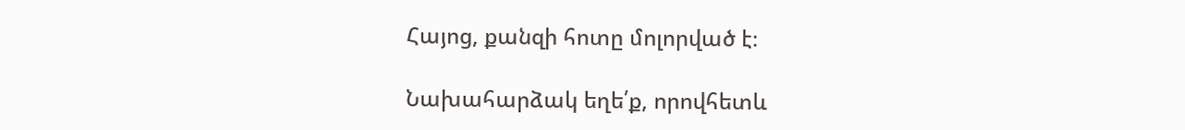Հայոց, քանզի հոտը մոլորված է։

Նախահարձակ եղե՛ք, որովհետև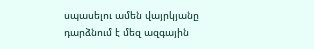սպասելու ամեն վայրկյանը դարձնում է մեզ ազգային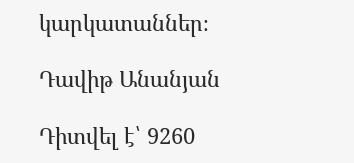կարկատաններ։

Դավիթ Անանյան

Դիտվել է՝ 9260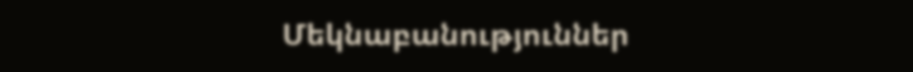Մեկնաբանություններ